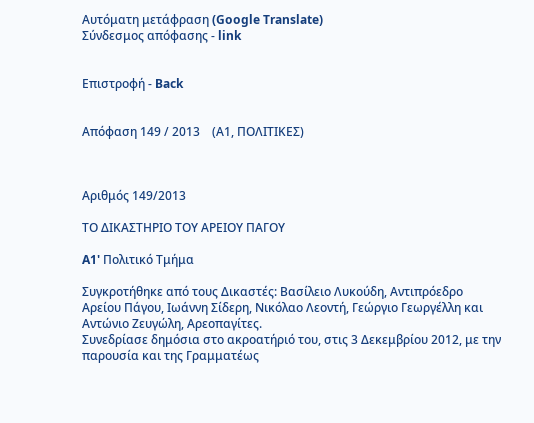Αυτόματη μετάφραση (Google Translate)
Σύνδεσμος απόφασης - link


Επιστροφή - Back


Απόφαση 149 / 2013    (Α1, ΠΟΛΙΤΙΚΕΣ)



Αριθμός 149/2013

ΤΟ ΔΙΚΑΣΤΗΡΙΟ ΤΟΥ ΑΡΕΙΟΥ ΠΑΓΟΥ

A1' Πολιτικό Τμήμα

Συγκροτήθηκε από τους Δικαστές: Βασίλειο Λυκούδη, Αντιπρόεδρο Αρείου Πάγου, Ιωάννη Σίδερη, Νικόλαο Λεοντή, Γεώργιο Γεωργέλλη και Αντώνιο Ζευγώλη, Αρεοπαγίτες.
Συνεδρίασε δημόσια στο ακροατήριό του, στις 3 Δεκεμβρίου 2012, με την παρουσία και της Γραμματέως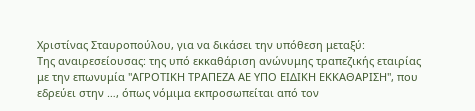Χριστίνας Σταυροπούλου, για να δικάσει την υπόθεση μεταξύ:
Της αναιρεσείουσας: της υπό εκκαθάριση ανώνυμης τραπεζικής εταιρίας με την επωνυμία "ΑΓΡΟΤΙΚΗ ΤΡΑΠΕΖΑ ΑΕ ΥΠΟ ΕΙΔΙΚΗ ΕΚΚΑΘΑΡΙΣΗ", που εδρεύει στην …, όπως νόμιμα εκπροσωπείται από τον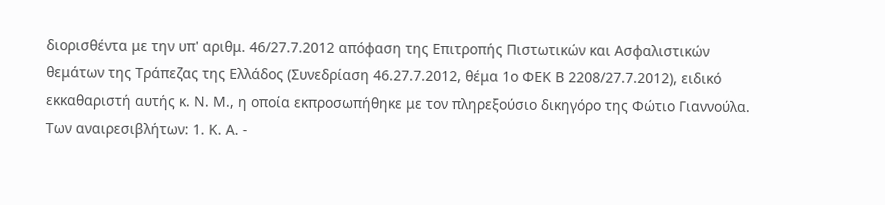διορισθέντα με την υπ' αριθμ. 46/27.7.2012 απόφαση της Επιτροπής Πιστωτικών και Ασφαλιστικών θεμάτων της Τράπεζας της Ελλάδος (Συνεδρίαση 46.27.7.2012, θέμα 1ο ΦΕΚ Β 2208/27.7.2012), ειδικό εκκαθαριστή αυτής κ. Ν. Μ., η οποία εκπροσωπήθηκε με τον πληρεξούσιο δικηγόρο της Φώτιο Γιαννούλα.
Των αναιρεσιβλήτων: 1. Κ. Α. -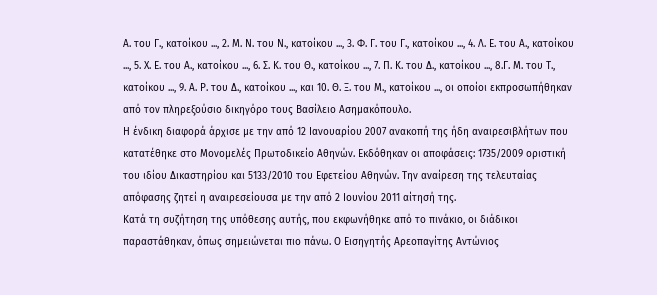Α. του Γ., κατοίκου ..., 2. Μ. Ν. του Ν., κατοίκου ..., 3. Φ. Γ. του Γ., κατοίκου ..., 4. Λ. Ε. του Α., κατοίκου ..., 5. Χ. Ε. του Α., κατοίκου ..., 6. Σ. Κ. του Θ., κατοίκου ..., 7. Π. Κ. του Δ., κατοίκου ..., 8.Γ. Μ. του Τ., κατοίκου ..., 9. Α. Ρ. του Δ., κατοίκου ..., και 10. Θ. Ξ. του Μ., κατοίκου ..., οι οποίοι εκπροσωπήθηκαν από τον πληρεξούσιο δικηγόρο τους Βασίλειο Ασημακόπουλο.
Η ένδικη διαφορά άρχισε με την από 12 Ιανουαρίου 2007 ανακοπή της ήδη αναιρεσιβλήτων που κατατέθηκε στο Μονομελές Πρωτοδικείο Αθηνών. Εκδόθηκαν οι αποφάσεις: 1735/2009 οριστική του ιδίου Δικαστηρίου και 5133/2010 του Εφετείου Αθηνών. Την αναίρεση της τελευταίας απόφασης ζητεί η αναιρεσείουσα με την από 2 Ιουνίου 2011 αίτησή της.
Κατά τη συζήτηση της υπόθεσης αυτής, που εκφωνήθηκε από το πινάκιο, οι διάδικοι παραστάθηκαν, όπως σημειώνεται πιο πάνω. Ο Εισηγητής Αρεοπαγίτης Αντώνιος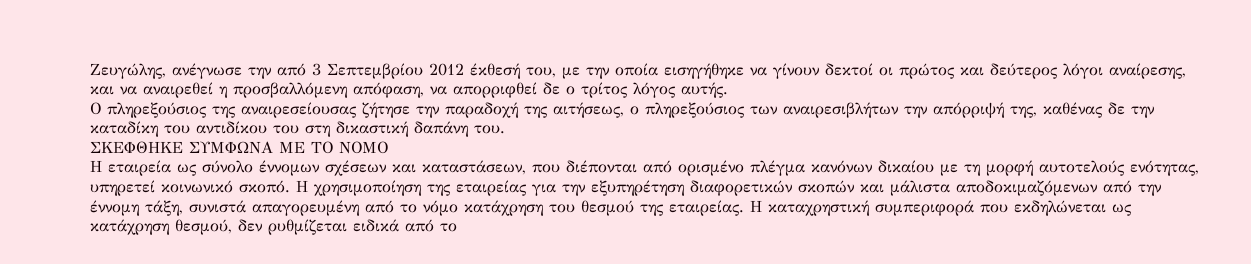Ζευγώλης, ανέγνωσε την από 3 Σεπτεμβρίου 2012 έκθεσή του, με την οποία εισηγήθηκε να γίνουν δεκτοί οι πρώτος και δεύτερος λόγοι αναίρεσης, και να αναιρεθεί η προσβαλλόμενη απόφαση, να απορριφθεί δε ο τρίτος λόγος αυτής.
Ο πληρεξούσιος της αναιρεσείουσας ζήτησε την παραδοχή της αιτήσεως, ο πληρεξούσιος των αναιρεσιβλήτων την απόρριψή της, καθένας δε την καταδίκη του αντιδίκου του στη δικαστική δαπάνη του.
ΣΚΕΦΘΗΚΕ ΣΥΜΦΩΝΑ ΜΕ ΤΟ ΝΟΜΟ
Η εταιρεία ως σύνολο έννομων σχέσεων και καταστάσεων, που διέπονται από ορισμένο πλέγμα κανόνων δικαίου με τη μορφή αυτοτελούς ενότητας, υπηρετεί κοινωνικό σκοπό. Η χρησιμοποίηση της εταιρείας για την εξυπηρέτηση διαφορετικών σκοπών και μάλιστα αποδοκιμαζόμενων από την έννομη τάξη, συνιστά απαγορευμένη από το νόμο κατάχρηση του θεσμού της εταιρείας. Η καταχρηστική συμπεριφορά που εκδηλώνεται ως κατάχρηση θεσμού, δεν ρυθμίζεται ειδικά από το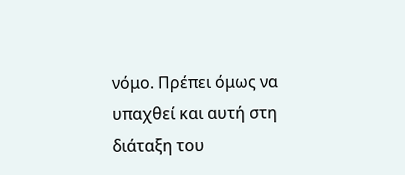νόμο. Πρέπει όμως να υπαχθεί και αυτή στη διάταξη του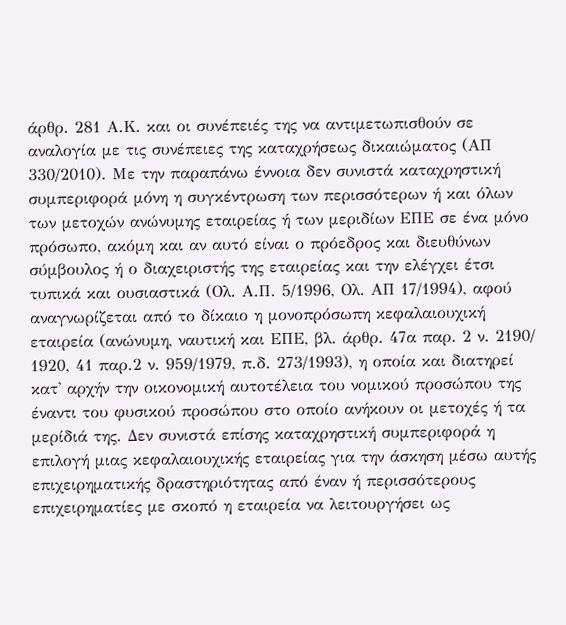άρθρ. 281 Α.Κ. και οι συνέπειές της να αντιμετωπισθούν σε αναλογία με τις συνέπειες της καταχρήσεως δικαιώματος (ΑΠ 330/2010). Με την παραπάνω έννοια δεν συνιστά καταχρηστική συμπεριφορά μόνη η συγκέντρωση των περισσότερων ή και όλων των μετοχών ανώνυμης εταιρείας ή των μεριδίων ΕΠΕ σε ένα μόνο πρόσωπο, ακόμη και αν αυτό είναι ο πρόεδρος και διευθύνων σύμβουλος ή ο διαχειριστής της εταιρείας και την ελέγχει έτσι τυπικά και ουσιαστικά (Ολ. Α.Π. 5/1996, Ολ. ΑΠ 17/1994), αφού αναγνωρίζεται από το δίκαιο η μονοπρόσωπη κεφαλαιουχική εταιρεία (ανώνυμη, ναυτική και ΕΠΕ, βλ. άρθρ. 47α παρ. 2 ν. 2190/ 1920, 41 παρ.2 ν. 959/1979, π.δ. 273/1993), η οποία και διατηρεί κατ' αρχήν την οικονομική αυτοτέλεια του νομικού προσώπου της έναντι του φυσικού προσώπου στο οποίο ανήκουν οι μετοχές ή τα μερίδιά της. Δεν συνιστά επίσης καταχρηστική συμπεριφορά η επιλογή μιας κεφαλαιουχικής εταιρείας για την άσκηση μέσω αυτής επιχειρηματικής δραστηριότητας από έναν ή περισσότερους επιχειρηματίες με σκοπό η εταιρεία να λειτουργήσει ως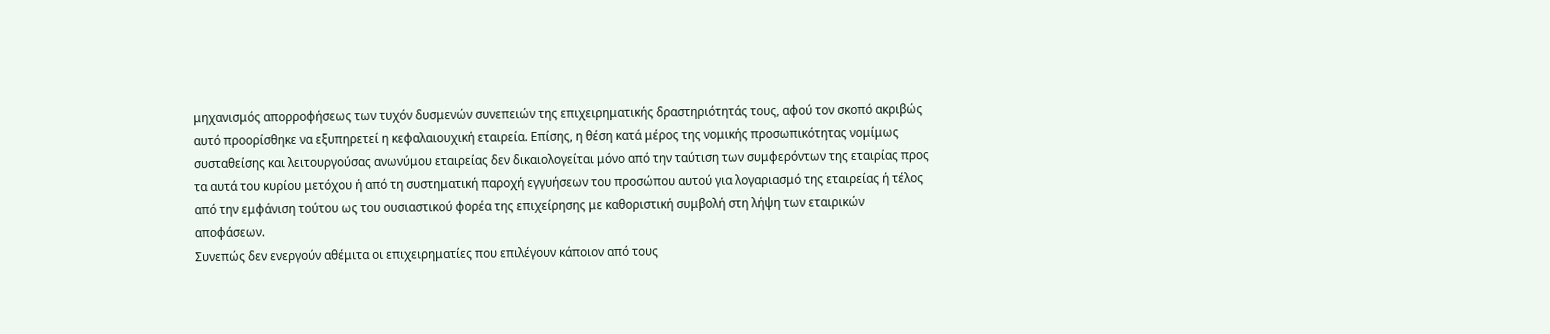μηχανισμός απορροφήσεως των τυχόν δυσμενών συνεπειών της επιχειρηματικής δραστηριότητάς τους, αφού τον σκοπό ακριβώς αυτό προορίσθηκε να εξυπηρετεί η κεφαλαιουχική εταιρεία. Επίσης, η θέση κατά μέρος της νομικής προσωπικότητας νομίμως συσταθείσης και λειτουργούσας ανωνύμου εταιρείας δεν δικαιολογείται μόνο από την ταύτιση των συμφερόντων της εταιρίας προς τα αυτά του κυρίου μετόχου ή από τη συστηματική παροχή εγγυήσεων του προσώπου αυτού για λογαριασμό της εταιρείας ή τέλος από την εμφάνιση τούτου ως του ουσιαστικού φορέα της επιχείρησης με καθοριστική συμβολή στη λήψη των εταιρικών αποφάσεων.
Συνεπώς δεν ενεργούν αθέμιτα οι επιχειρηματίες που επιλέγουν κάποιον από τους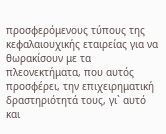προσφερόμενους τύπους της κεφαλαιουχικής εταιρείας για να θωρακίσουν με τα πλεονεκτήματα, που αυτός προσφέρει, την επιχειρηματική δραστηριότητά τους, γι` αυτό και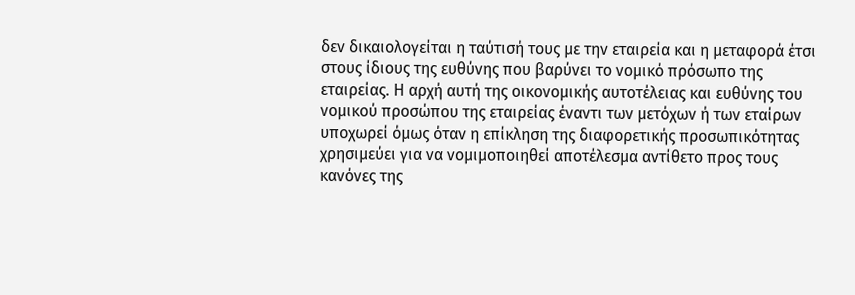δεν δικαιολογείται η ταύτισή τους με την εταιρεία και η μεταφορά έτσι στους ίδιους της ευθύνης που βαρύνει το νομικό πρόσωπο της εταιρείας. Η αρχή αυτή της οικονομικής αυτοτέλειας και ευθύνης του νομικού προσώπου της εταιρείας έναντι των μετόχων ή των εταίρων υποχωρεί όμως όταν η επίκληση της διαφορετικής προσωπικότητας χρησιμεύει για να νομιμοποιηθεί αποτέλεσμα αντίθετο προς τους κανόνες της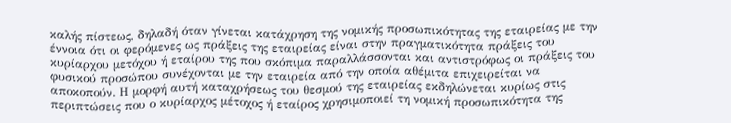καλής πίστεως, δηλαδή όταν γίνεται κατάχρηση της νομικής προσωπικότητας της εταιρείας με την έννοια ότι οι φερόμενες ως πράξεις της εταιρείας είναι στην πραγματικότητα πράξεις του κυρίαρχου μετόχου ή εταίρου της που σκόπιμα παραλλάσσονται και αντιστρόφως οι πράξεις του φυσικού προσώπου συνέχονται με την εταιρεία από την οποία αθέμιτα επιχειρείται να αποκοπούν. Η μορφή αυτή καταχρήσεως του θεσμού της εταιρείας εκδηλώνεται κυρίως στις περιπτώσεις που ο κυρίαρχος μέτοχος ή εταίρος χρησιμοποιεί τη νομική προσωπικότητα της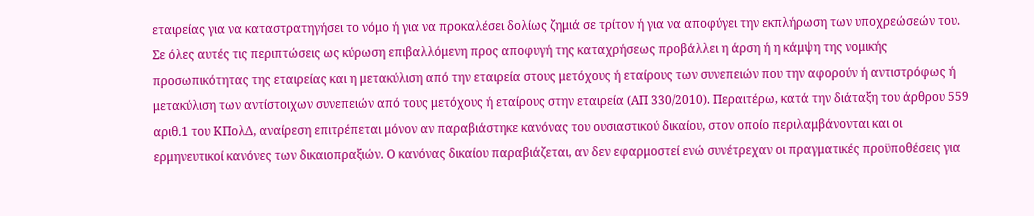εταιρείας για να καταστρατηγήσει το νόμο ή για να προκαλέσει δολίως ζημιά σε τρίτον ή για να αποφύγει την εκπλήρωση των υποχρεώσεών του. Σε όλες αυτές τις περιπτώσεις ως κύρωση επιβαλλόμενη προς αποφυγή της καταχρήσεως προβάλλει η άρση ή η κάμψη της νομικής προσωπικότητας της εταιρείας και η μετακύλιση από την εταιρεία στους μετόχους ή εταίρους των συνεπειών που την αφορούν ή αντιστρόφως ή μετακύλιση των αντίστοιχων συνεπειών από τους μετόχους ή εταίρους στην εταιρεία (ΑΠ 330/2010). Περαιτέρω, κατά την διάταξη του άρθρου 559 αριθ.1 του ΚΠολΔ, αναίρεση επιτρέπεται μόνον αν παραβιάστηκε κανόνας του ουσιαστικού δικαίου, στον οποίο περιλαμβάνονται και οι ερμηνευτικοί κανόνες των δικαιοπραξιών. Ο κανόνας δικαίου παραβιάζεται, αν δεν εφαρμοστεί ενώ συνέτρεχαν οι πραγματικές προϋποθέσεις για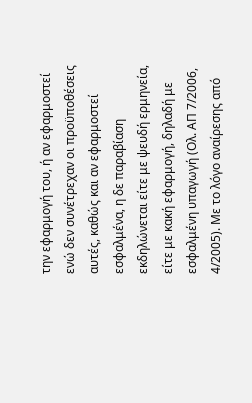την εφαρμογή του, ή αν εφαρμοστεί ενώ δεν συνέτρεχαν οι προϋποθέσεις αυτές, καθώς και αν εφαρμοστεί εσφαλμένα, η δε παραβίαση εκδηλώνεται είτε με ψευδή ερμηνεία, είτε με κακή εφαρμογή, δηλαδή με εσφαλμένη υπαγωγή (Ολ. ΑΠ 7/2006, 4/2005). Με το λόγο αναίρεσης από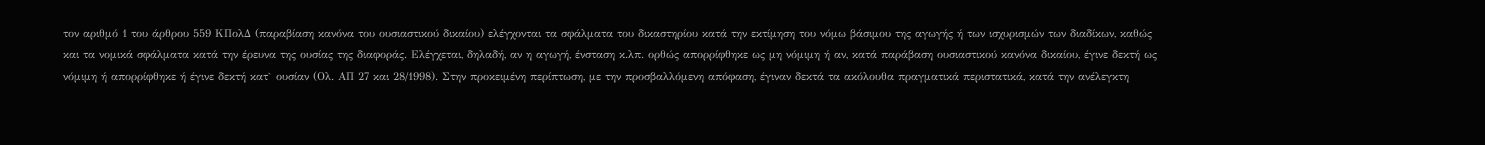τον αριθμό 1 του άρθρου 559 ΚΠολΔ (παραβίαση κανόνα του ουσιαστικού δικαίου) ελέγχονται τα σφάλματα του δικαστηρίου κατά την εκτίμηση του νόμω βάσιμου της αγωγής ή των ισχυρισμών των διαδίκων, καθώς και τα νομικά σφάλματα κατά την έρευνα της ουσίας της διαφοράς. Ελέγχεται, δηλαδή, αν η αγωγή, ένσταση κ.λπ. ορθώς απορρίφθηκε ως μη νόμιμη ή αν, κατά παράβαση ουσιαστικού κανόνα δικαίου, έγινε δεκτή ως νόμιμη ή απορρίφθηκε ή έγινε δεκτή κατ` ουσίαν (Ολ. ΑΠ 27 και 28/1998). Στην προκειμένη περίπτωση, με την προσβαλλόμενη απόφαση, έγιναν δεκτά τα ακόλουθα πραγματικά περιστατικά, κατά την ανέλεγκτη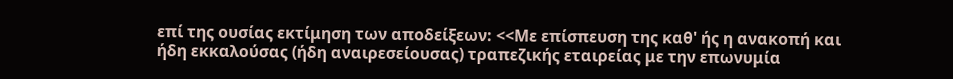επί της ουσίας εκτίμηση των αποδείξεων: <<Με επίσπευση της καθ' ής η ανακοπή και ήδη εκκαλούσας (ήδη αναιρεσείουσας) τραπεζικής εταιρείας με την επωνυμία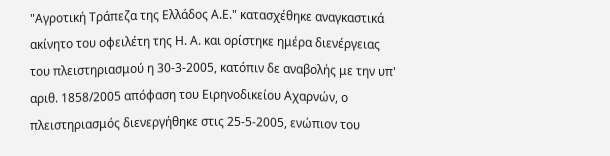"Αγροτική Τράπεζα της Ελλάδος Α.Ε." κατασχέθηκε αναγκαστικά ακίνητο του οφειλέτη της Η. Α. και ορίστηκε ημέρα διενέργειας του πλειστηριασμού η 30-3-2005, κατόπιν δε αναβολής με την υπ' αριθ. 1858/2005 απόφαση του Ειρηνοδικείου Αχαρνών, ο πλειστηριασμός διενεργήθηκε στις 25-5-2005, ενώπιον του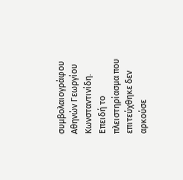συμβολαιογράφου Αθηνών Γεωργίου Κωνσταντινίδη. Επειδή το πλειστηρίασμα που επιτεύχθηκε δεν αρκούσε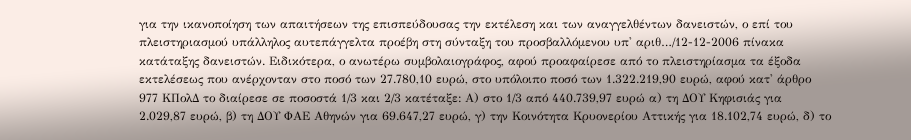για την ικανοποίηση των απαιτήσεων της επισπεύδουσας την εκτέλεση και των αναγγελθέντων δανειστών, ο επί του πλειστηριασμού υπάλληλος αυτεπάγγελτα προέβη στη σύνταξη του προσβαλλόμενου υπ' αριθ…/12-12-2006 πίνακα κατάταξης δανειστών. Ειδικότερα, ο ανωτέρω συμβολαιογράφος, αφού προαφαίρεσε από το πλειστηρίασμα τα έξοδα εκτελέσεως που ανέρχονταν στο ποσό των 27.780,10 ευρώ, στο υπόλοιπο ποσό των 1.322.219,90 ευρώ, αφού κατ' άρθρο 977 ΚΠολΔ το διαίρεσε σε ποσοστά 1/3 και 2/3 κατέταξε: Α) στο 1/3 από 440.739,97 ευρώ α) τη ΔΟΥ Κηφισιάς για 2.029,87 ευρώ, β) τη ΔΟΥ ΦΑΕ Αθηνών για 69.647,27 ευρώ, γ) την Κοινότητα Κρυονερίου Αττικής για 18.102,74 ευρώ, δ) το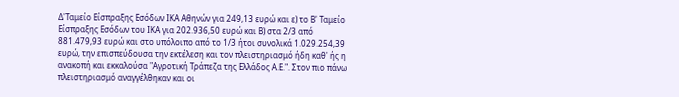Δ'Ταμείο Είσπραξης Εσόδων ΙΚΑ Αθηνών για 249,13 ευρώ και ε) το Β' Ταμείο Είσπραξης Εσόδων του ΙΚΑ για 202.936,50 ευρώ και Β) στα 2/3 από 881.479,93 ευρώ και στο υπόλοιπο από το 1/3 ήτοι συνολικά 1.029.254,39 ευρώ, την επισπεύδουσα την εκτέλεση και τον πλειστηριασμό ήδη καθ' ής η ανακοπή και εκκαλούσα "Αγροτική Τράπεζα της Ελλάδος Α.Ε.". Στον πιο πάνω πλειστηριασμό αναγγέλθηκαν και οι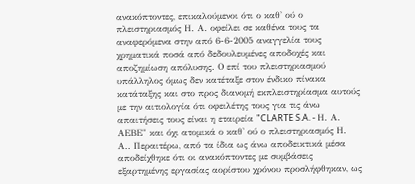ανακόπτοντες, επικαλούμενοι ότι ο καθ' ού ο πλειστηριασμός Η. Α. οφείλει σε καθένα τους τα αναφερόμενα στην από 6-6-2005 αναγγελία τους χρηματικά ποσά από δεδουλευμένες αποδοχές και αποζημίωση απόλυσης. Ο επί του πλειστηριασμού υπάλληλος όμως δεν κατέταξε στον ένδικο πίνακα κατάταξης και στο προς διανομή εκπλειστηρίασμα αυτούς με την αιτιολογία ότι οφειλέτης τους για τις άνω απαιτήσεις τους είναι η εταιρεία "CLARTE S.A. - Η. Α. ΑΕΒΕ" και όχι ατομικά ο καθ' ού ο πλειστηριασμός Η. Α.. Περαιτέρω, από τα ίδια ως άνω αποδεικτικά μέσα αποδείχθηκε ότι οι ανακόπτοντες με συμβάσεις εξαρτημένης εργασίας αορίστου χρόνου προσλήφθηκαν, ως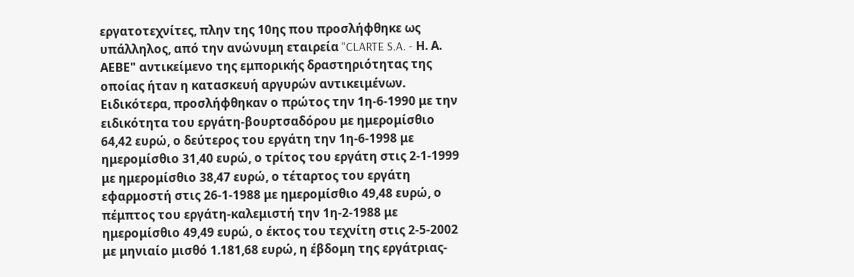εργατοτεχνίτες, πλην της 10ης που προσλήφθηκε ως υπάλληλος, από την ανώνυμη εταιρεία "CLARTE S.A. - Η. Α. ΑΕΒΕ" αντικείμενο της εμπορικής δραστηριότητας της οποίας ήταν η κατασκευή αργυρών αντικειμένων. Ειδικότερα, προσλήφθηκαν ο πρώτος την 1η-6-1990 με την ειδικότητα του εργάτη-βουρτσαδόρου με ημερομίσθιο 64,42 ευρώ, ο δεύτερος του εργάτη την 1η-6-1998 με ημερομίσθιο 31,40 ευρώ, ο τρίτος του εργάτη στις 2-1-1999 με ημερομίσθιο 38,47 ευρώ, ο τέταρτος του εργάτη εφαρμοστή στις 26-1-1988 με ημερομίσθιο 49,48 ευρώ, ο πέμπτος του εργάτη-καλεμιστή την 1η-2-1988 με ημερομίσθιο 49,49 ευρώ, ο έκτος του τεχνίτη στις 2-5-2002 με μηνιαίο μισθό 1.181,68 ευρώ, η έβδομη της εργάτριας-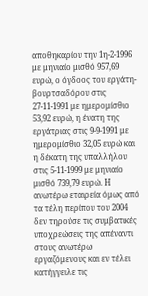αποθηκαρίου την 1η-2-1996 με μηνιαίο μισθό 957,69 ευρώ, ο όγδοος του εργάτη-βουρτσαδόρου στις 27-11-1991 με ημερομίσθιο 53,92 ευρώ, η ένατη της εργάτριας στις 9-9-1991 με ημερομίσθιο 32,05 ευρώ και η δέκατη της υπαλλήλου στις 5-11-1999 με μηνιαίο μισθό 739,79 ευρώ. Η ανωτέρω εταιρεία όμως από τα τέλη περίπου του 2004 δεν τηρούσε τις συμβατικές υποχρεώσεις της απέναντι στους ανωτέρω εργαζόμενους και εν τέλει κατήγγειλε τις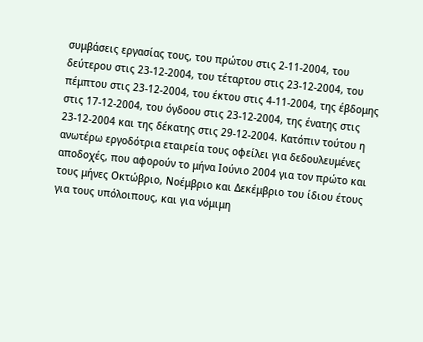συμβάσεις εργασίας τους, του πρώτου στις 2-11-2004, του δεύτερου στις 23-12-2004, του τέταρτου στις 23-12-2004, του πέμπτου στις 23-12-2004, του έκτου στις 4-11-2004, της έβδομης στις 17-12-2004, του όγδοου στις 23-12-2004, της ένατης στις 23-12-2004 και της δέκατης στις 29-12-2004. Κατόπιν τούτου η ανωτέρω εργοδότρια εταιρεία τους οφείλει για δεδουλευμένες αποδοχές, που αφορούν το μήνα Ιούνιο 2004 για τον πρώτο και τους μήνες Οκτώβριο, Νοέμβριο και Δεκέμβριο του ίδιου έτους για τους υπόλοιπους, και για νόμιμη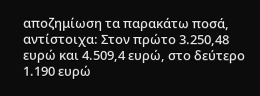αποζημίωση τα παρακάτω ποσά, αντίστοιχα: Στον πρώτο 3.250,48 ευρώ και 4.509,4 ευρώ, στο δεύτερο 1.190 ευρώ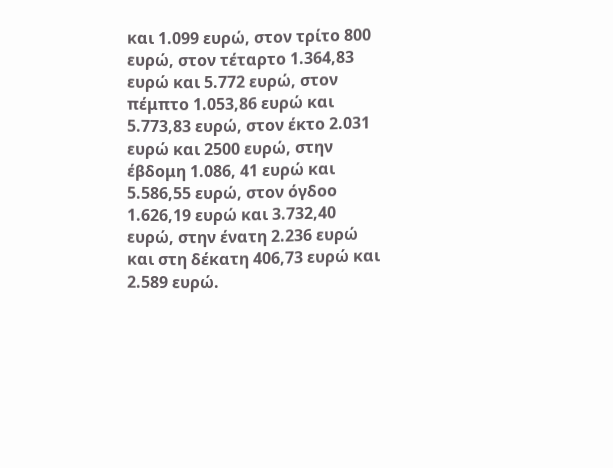και 1.099 ευρώ, στον τρίτο 800 ευρώ, στον τέταρτο 1.364,83 ευρώ και 5.772 ευρώ, στον πέμπτο 1.053,86 ευρώ και 5.773,83 ευρώ, στον έκτο 2.031 ευρώ και 2500 ευρώ, στην έβδομη 1.086, 41 ευρώ και 5.586,55 ευρώ, στον όγδοο 1.626,19 ευρώ και 3.732,40 ευρώ, στην ένατη 2.236 ευρώ και στη δέκατη 406,73 ευρώ και 2.589 ευρώ.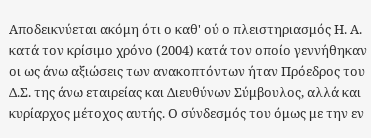Αποδεικνύεται ακόμη ότι ο καθ' ού ο πλειστηριασμός Η. Α. κατά τον κρίσιμο χρόνο (2004) κατά τον οποίο γεννήθηκαν οι ως άνω αξιώσεις των ανακοπτόντων ήταν Πρόεδρος του Δ.Σ. της άνω εταιρείας και Διευθύνων Σύμβουλος, αλλά και κυρίαρχος μέτοχος αυτής. Ο σύνδεσμός του όμως με την εν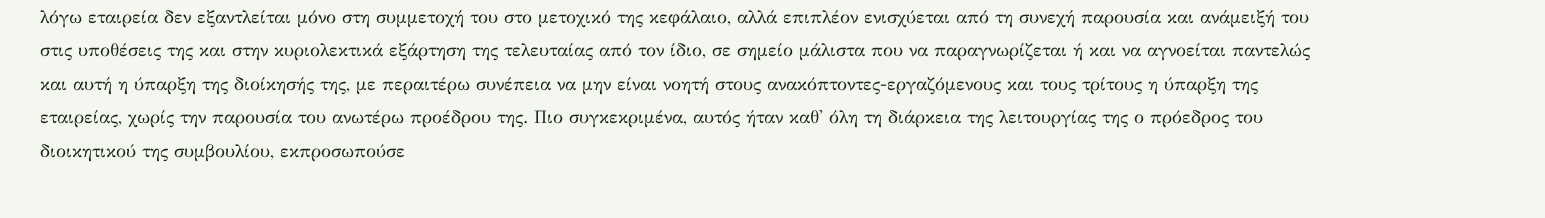λόγω εταιρεία δεν εξαντλείται μόνο στη συμμετοχή του στο μετοχικό της κεφάλαιο, αλλά επιπλέον ενισχύεται από τη συνεχή παρουσία και ανάμειξή του στις υποθέσεις της και στην κυριολεκτικά εξάρτηση της τελευταίας από τον ίδιο, σε σημείο μάλιστα που να παραγνωρίζεται ή και να αγνοείται παντελώς και αυτή η ύπαρξη της διοίκησής της, με περαιτέρω συνέπεια να μην είναι νοητή στους ανακόπτοντες-εργαζόμενους και τους τρίτους η ύπαρξη της εταιρείας, χωρίς την παρουσία του ανωτέρω προέδρου της. Πιο συγκεκριμένα, αυτός ήταν καθ' όλη τη διάρκεια της λειτουργίας της ο πρόεδρος του διοικητικού της συμβουλίου, εκπροσωπούσε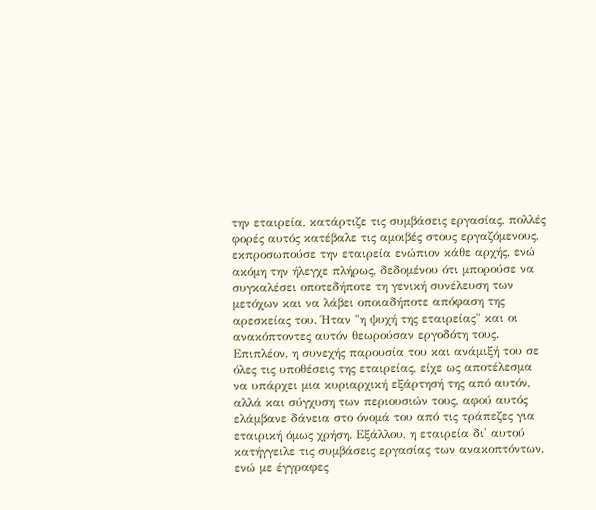την εταιρεία, κατάρτιζε τις συμβάσεις εργασίας, πολλές φορές αυτός κατέβαλε τις αμοιβές στους εργαζόμενους, εκπροσωπούσε την εταιρεία ενώπιον κάθε αρχής, ενώ ακόμη την ήλεγχε πλήρως, δεδομένου ότι μπορούσε να συγκαλέσει οποτεδήποτε τη γενική συνέλευση των μετόχων και να λάβει οποιαδήποτε απόφαση της αρεσκείας του. Ήταν "η ψυχή της εταιρείας" και οι ανακόπτοντες αυτόν θεωρούσαν εργοδότη τους. Επιπλέον, η συνεχής παρουσία του και ανάμιξή του σε όλες τις υποθέσεις της εταιρείας, είχε ως αποτέλεσμα να υπάρχει μια κυριαρχική εξάρτησή της από αυτόν, αλλά και σύγχυση των περιουσιών τους, αφού αυτός ελάμβανε δάνεια στο όνομά του από τις τράπεζες για εταιρική όμως χρήση. Εξάλλου, η εταιρεία δι' αυτού κατήγγειλε τις συμβάσεις εργασίας των ανακοπτόντων, ενώ με έγγραφες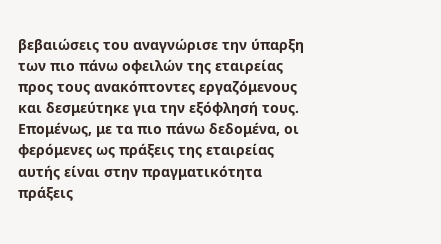βεβαιώσεις του αναγνώρισε την ύπαρξη των πιο πάνω οφειλών της εταιρείας προς τους ανακόπτοντες εργαζόμενους και δεσμεύτηκε για την εξόφλησή τους. Επομένως, με τα πιο πάνω δεδομένα, οι φερόμενες ως πράξεις της εταιρείας αυτής είναι στην πραγματικότητα πράξεις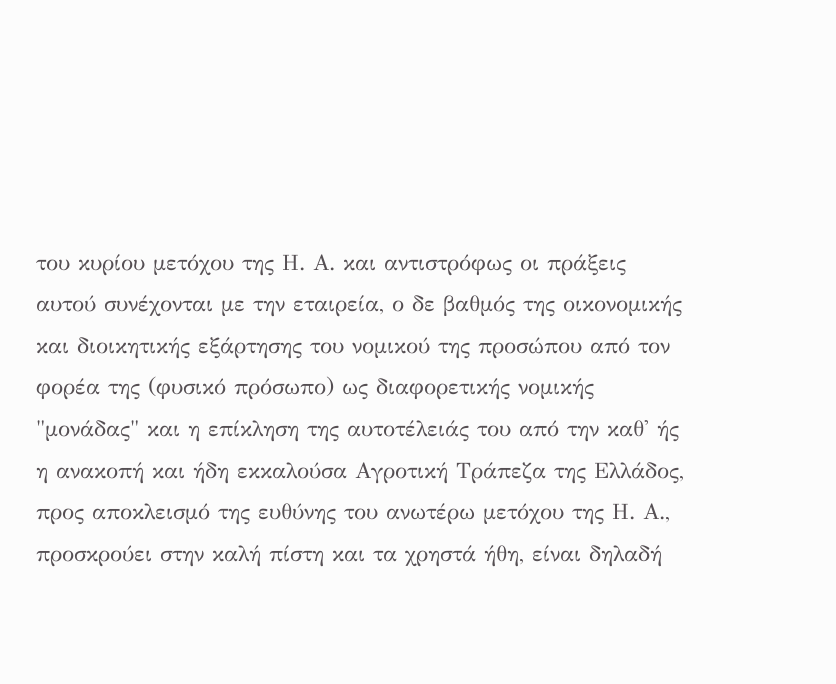του κυρίου μετόχου της Η. Α. και αντιστρόφως οι πράξεις αυτού συνέχονται με την εταιρεία, ο δε βαθμός της οικονομικής και διοικητικής εξάρτησης του νομικού της προσώπου από τον φορέα της (φυσικό πρόσωπο) ως διαφορετικής νομικής "μονάδας" και η επίκληση της αυτοτέλειάς του από την καθ' ής η ανακοπή και ήδη εκκαλούσα Αγροτική Τράπεζα της Ελλάδος, προς αποκλεισμό της ευθύνης του ανωτέρω μετόχου της Η. Α., προσκρούει στην καλή πίστη και τα χρηστά ήθη, είναι δηλαδή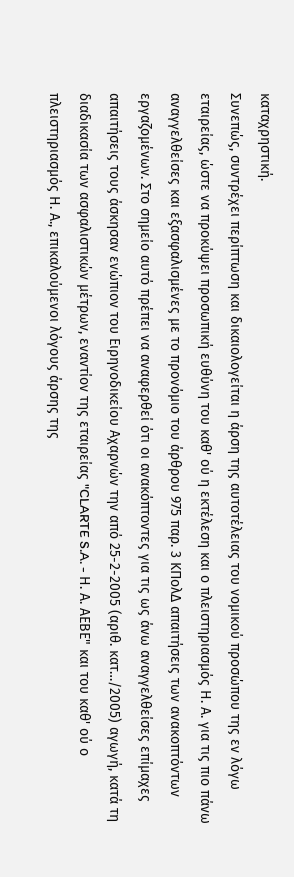καταχρηστική.
Συνεπώς, συντρέχει περίπτωση και δικαιολογείται η άρση της αυτοτέλειας του νομικού προσώπου της εν λόγω εταιρείας, ώστε να προκύψει προσωπική ευθύνη του καθ' ού η εκτέλεση και ο πλειστηριασμός Η. Α. για τις πιο πάνω αναγγελθείσες και εξασφαλισμένες με το προνόμιο του άρθρου 975 παρ. 3 ΚΠολΔ απαιτήσεις των ανακοπτόντων εργαζομένων. Στο σημείο αυτό πρέπει να αναφερθεί ότι οι ανακόπτοντες για τις ως άνω αναγγελθείσες επίμαχες απαιτήσεις τους άσκησαν ενώπιον του Ειρηνοδικείου Αχαρνών την από 25-2-2005 (αριθ. κατ…/2005) αγωγή, κατά τη διαδικασία των ασφαλιστικών μέτρων, εναντίον της εταιρείας "CLARTE S.A. - Η. Α. ΑΕΒΕ" και του καθ' ού ο πλειστηριασμός Η. Α., επικαλούμενοι λόγους άρσης της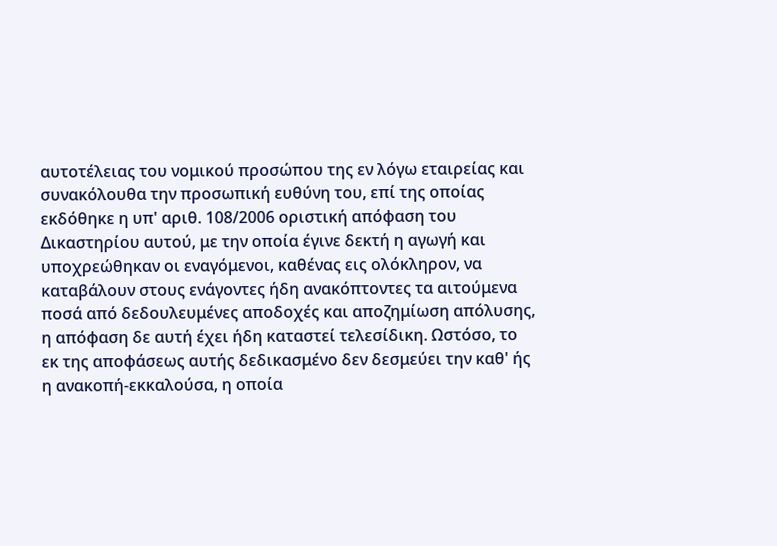αυτοτέλειας του νομικού προσώπου της εν λόγω εταιρείας και συνακόλουθα την προσωπική ευθύνη του, επί της οποίας εκδόθηκε η υπ' αριθ. 108/2006 οριστική απόφαση του Δικαστηρίου αυτού, με την οποία έγινε δεκτή η αγωγή και υποχρεώθηκαν οι εναγόμενοι, καθένας εις ολόκληρον, να καταβάλουν στους ενάγοντες ήδη ανακόπτοντες τα αιτούμενα ποσά από δεδουλευμένες αποδοχές και αποζημίωση απόλυσης, η απόφαση δε αυτή έχει ήδη καταστεί τελεσίδικη. Ωστόσο, το εκ της αποφάσεως αυτής δεδικασμένο δεν δεσμεύει την καθ' ής η ανακοπή-εκκαλούσα, η οποία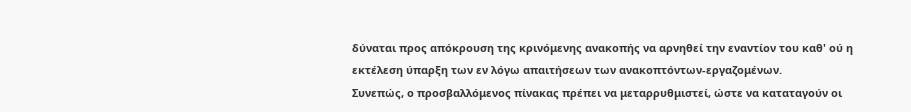δύναται προς απόκρουση της κρινόμενης ανακοπής να αρνηθεί την εναντίον του καθ' ού η εκτέλεση ύπαρξη των εν λόγω απαιτήσεων των ανακοπτόντων-εργαζομένων.
Συνεπώς, ο προσβαλλόμενος πίνακας πρέπει να μεταρρυθμιστεί, ώστε να καταταγούν οι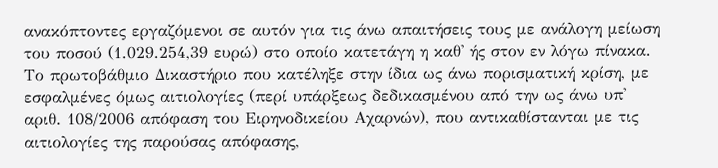ανακόπτοντες εργαζόμενοι σε αυτόν για τις άνω απαιτήσεις τους με ανάλογη μείωση του ποσού (1.029.254,39 ευρώ) στο οποίο κατετάγη η καθ' ής στον εν λόγω πίνακα. Το πρωτοβάθμιο Δικαστήριο που κατέληξε στην ίδια ως άνω πορισματική κρίση, με εσφαλμένες όμως αιτιολογίες (περί υπάρξεως δεδικασμένου από την ως άνω υπ' αριθ. 108/2006 απόφαση του Ειρηνοδικείου Αχαρνών), που αντικαθίστανται με τις αιτιολογίες της παρούσας απόφασης,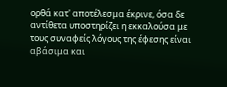ορθά κατ' αποτέλεσμα έκρινε, όσα δε αντίθετα υποστηρίζει η εκκαλούσα με τους συναφείς λόγους της έφεσης είναι αβάσιμα και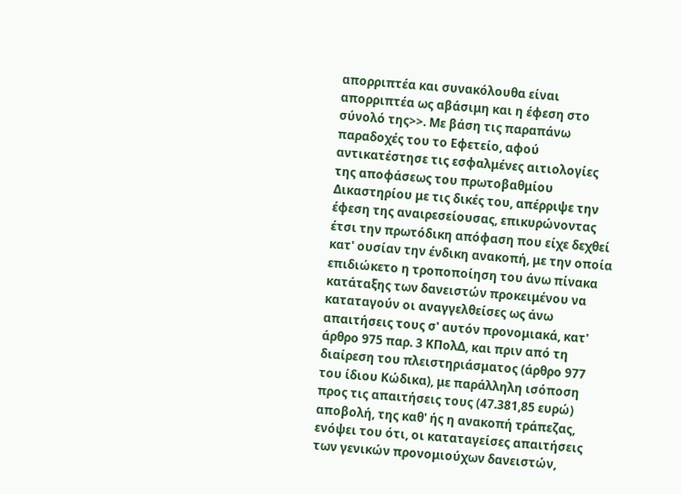απορριπτέα και συνακόλουθα είναι απορριπτέα ως αβάσιμη και η έφεση στο σύνολό της>>. Με βάση τις παραπάνω παραδοχές του το Εφετείο, αφού αντικατέστησε τις εσφαλμένες αιτιολογίες της αποφάσεως του πρωτοβαθμίου Δικαστηρίου με τις δικές του, απέρριψε την έφεση της αναιρεσείουσας, επικυρώνοντας έτσι την πρωτόδικη απόφαση που είχε δεχθεί κατ' ουσίαν την ένδικη ανακοπή, με την οποία επιδιώκετο η τροποποίηση του άνω πίνακα κατάταξης των δανειστών προκειμένου να καταταγούν οι αναγγελθείσες ως άνω απαιτήσεις τους σ' αυτόν προνομιακά, κατ' άρθρο 975 παρ. 3 ΚΠολΔ, και πριν από τη διαίρεση του πλειστηριάσματος (άρθρο 977 του ίδιου Κώδικα), με παράλληλη ισόποση προς τις απαιτήσεις τους (47.381,85 ευρώ) αποβολή, της καθ' ής η ανακοπή τράπεζας, ενόψει του ότι, οι καταταγείσες απαιτήσεις των γενικών προνομιούχων δανειστών,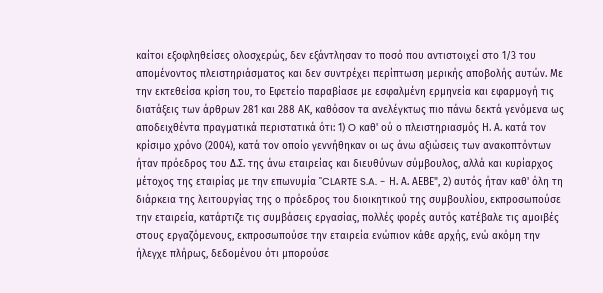καίτοι εξοφληθείσες ολοσχερώς, δεν εξάντλησαν το ποσό που αντιστοιχεί στο 1/3 του απομένοντος πλειστηριάσματος και δεν συντρέχει περίπτωση μερικής αποβολής αυτών. Με την εκτεθείσα κρίση του, το Εφετείο παραβίασε με εσφαλμένη ερμηνεία και εφαρμογή τις διατάξεις των άρθρων 281 και 288 ΑΚ, καθόσον τα ανελέγκτως πιο πάνω δεκτά γενόμενα ως αποδειχθέντα πραγματικά περιστατικά ότι: 1) O καθ' ού ο πλειστηριασμός Η. Α. κατά τον κρίσιμο χρόνο (2004), κατά τον οποίο γεννήθηκαν οι ως άνω αξιώσεις των ανακοπτόντων ήταν πρόεδρος του Δ.Σ. της άνω εταιρείας και διευθύνων σύμβουλος, αλλά και κυρίαρχος μέτοχος της εταιρίας με την επωνυμία "CLARTE S.A. - Η. Α. ΑΕΒΕ", 2) αυτός ήταν καθ' όλη τη διάρκεια της λειτουργίας της ο πρόεδρος του διοικητικού της συμβουλίου, εκπροσωπούσε την εταιρεία, κατάρτιζε τις συμβάσεις εργασίας, πολλές φορές αυτός κατέβαλε τις αμοιβές στους εργαζόμενους, εκπροσωπούσε την εταιρεία ενώπιον κάθε αρχής, ενώ ακόμη την ήλεγχε πλήρως, δεδομένου ότι μπορούσε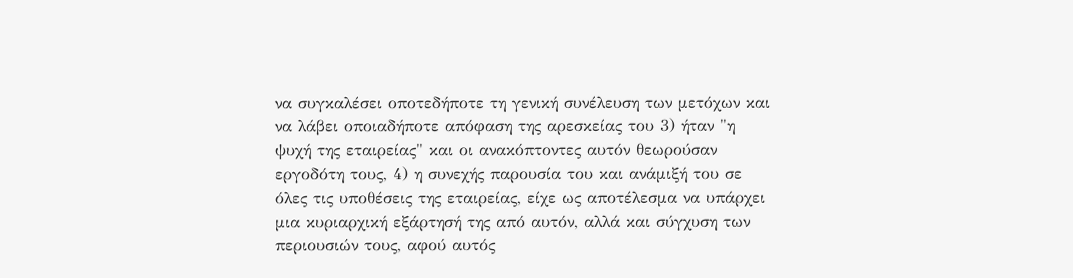να συγκαλέσει οποτεδήποτε τη γενική συνέλευση των μετόχων και να λάβει οποιαδήποτε απόφαση της αρεσκείας του 3) ήταν "η ψυχή της εταιρείας" και οι ανακόπτοντες αυτόν θεωρούσαν εργοδότη τους, 4) η συνεχής παρουσία του και ανάμιξή του σε όλες τις υποθέσεις της εταιρείας, είχε ως αποτέλεσμα να υπάρχει μια κυριαρχική εξάρτησή της από αυτόν, αλλά και σύγχυση των περιουσιών τους, αφού αυτός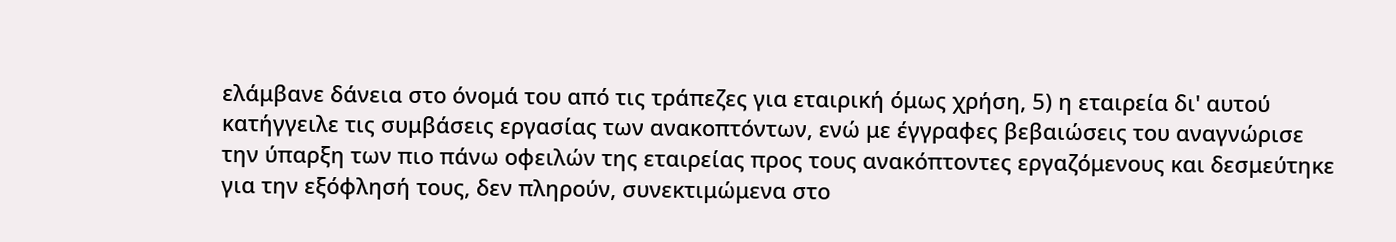ελάμβανε δάνεια στο όνομά του από τις τράπεζες για εταιρική όμως χρήση, 5) η εταιρεία δι' αυτού κατήγγειλε τις συμβάσεις εργασίας των ανακοπτόντων, ενώ με έγγραφες βεβαιώσεις του αναγνώρισε την ύπαρξη των πιο πάνω οφειλών της εταιρείας προς τους ανακόπτοντες εργαζόμενους και δεσμεύτηκε για την εξόφλησή τους, δεν πληρούν, συνεκτιμώμενα στο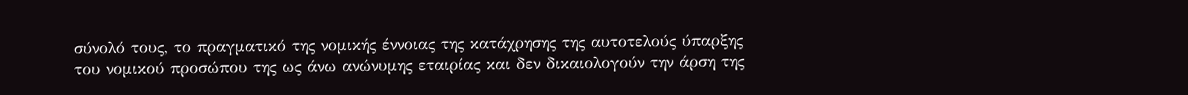σύνολό τους, το πραγματικό της νομικής έννοιας της κατάχρησης της αυτοτελούς ύπαρξης του νομικού προσώπου της ως άνω ανώνυμης εταιρίας και δεν δικαιολογούν την άρση της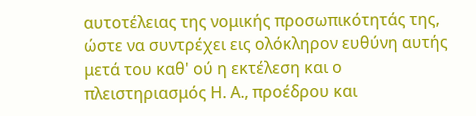αυτοτέλειας της νομικής προσωπικότητάς της, ώστε να συντρέχει εις ολόκληρον ευθύνη αυτής μετά του καθ' ού η εκτέλεση και ο πλειστηριασμός Η. Α., προέδρου και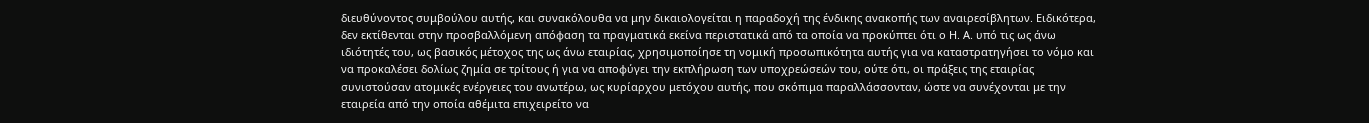διευθύνοντος συμβούλου αυτής, και συνακόλουθα να μην δικαιολογείται η παραδοχή της ένδικης ανακοπής των αναιρεσίβλητων. Ειδικότερα, δεν εκτίθενται στην προσβαλλόμενη απόφαση τα πραγματικά εκείνα περιστατικά από τα οποία να προκύπτει ότι ο Η. Α. υπό τις ως άνω ιδιότητές του, ως βασικός μέτοχος της ως άνω εταιρίας, χρησιμοποίησε τη νομική προσωπικότητα αυτής για να καταστρατηγήσει το νόμο και να προκαλέσει δολίως ζημία σε τρίτους ή για να αποφύγει την εκπλήρωση των υποχρεώσεών του, ούτε ότι, οι πράξεις της εταιρίας συνιστούσαν ατομικές ενέργειες του ανωτέρω, ως κυρίαρχου μετόχου αυτής, που σκόπιμα παραλλάσσονταν, ώστε να συνέχονται με την εταιρεία από την οποία αθέμιτα επιχειρείτο να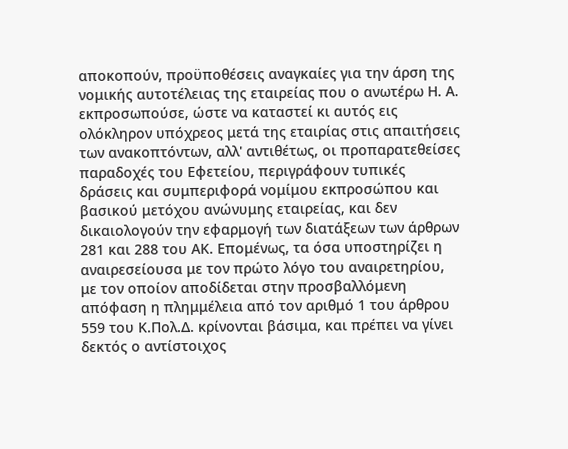αποκοπούν, προϋποθέσεις αναγκαίες για την άρση της νομικής αυτοτέλειας της εταιρείας που ο ανωτέρω Η. Α. εκπροσωπούσε, ώστε να καταστεί κι αυτός εις ολόκληρον υπόχρεος μετά της εταιρίας στις απαιτήσεις των ανακοπτόντων, αλλ' αντιθέτως, οι προπαρατεθείσες παραδοχές του Εφετείου, περιγράφουν τυπικές δράσεις και συμπεριφορά νομίμου εκπροσώπου και βασικού μετόχου ανώνυμης εταιρείας, και δεν δικαιολογούν την εφαρμογή των διατάξεων των άρθρων 281 και 288 του ΑΚ. Επομένως, τα όσα υποστηρίζει η αναιρεσείουσα με τον πρώτο λόγο του αναιρετηρίου, με τον οποίον αποδίδεται στην προσβαλλόμενη απόφαση η πλημμέλεια από τον αριθμό 1 του άρθρου 559 του Κ.Πολ.Δ. κρίνονται βάσιμα, και πρέπει να γίνει δεκτός ο αντίστοιχος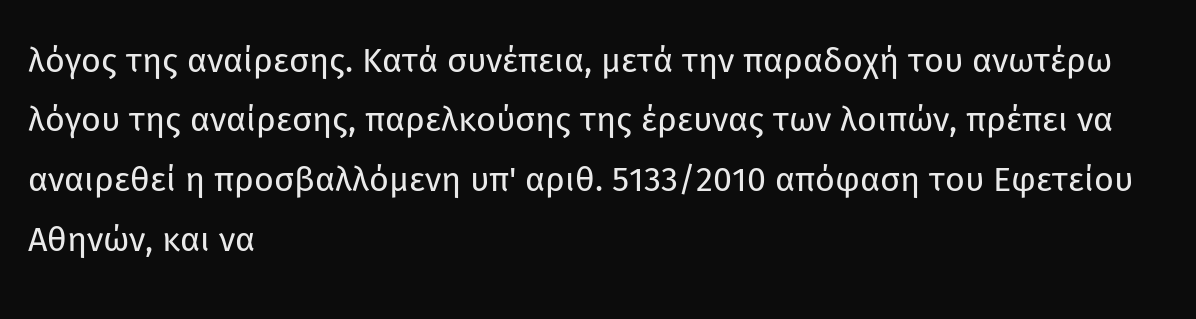λόγος της αναίρεσης. Κατά συνέπεια, μετά την παραδοχή του ανωτέρω λόγου της αναίρεσης, παρελκούσης της έρευνας των λοιπών, πρέπει να αναιρεθεί η προσβαλλόμενη υπ' αριθ. 5133/2010 απόφαση του Εφετείου Αθηνών, και να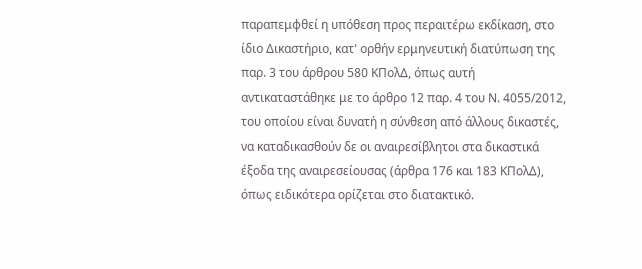παραπεμφθεί η υπόθεση προς περαιτέρω εκδίκαση, στο ίδιο Δικαστήριο, κατ' ορθήν ερμηνευτική διατύπωση της παρ. 3 του άρθρου 580 ΚΠολΔ, όπως αυτή αντικαταστάθηκε με το άρθρο 12 παρ. 4 του Ν. 4055/2012, του οποίου είναι δυνατή η σύνθεση από άλλους δικαστές, να καταδικασθούν δε οι αναιρεσίβλητοι στα δικαστικά έξοδα της αναιρεσείουσας (άρθρα 176 και 183 ΚΠολΔ), όπως ειδικότερα ορίζεται στο διατακτικό.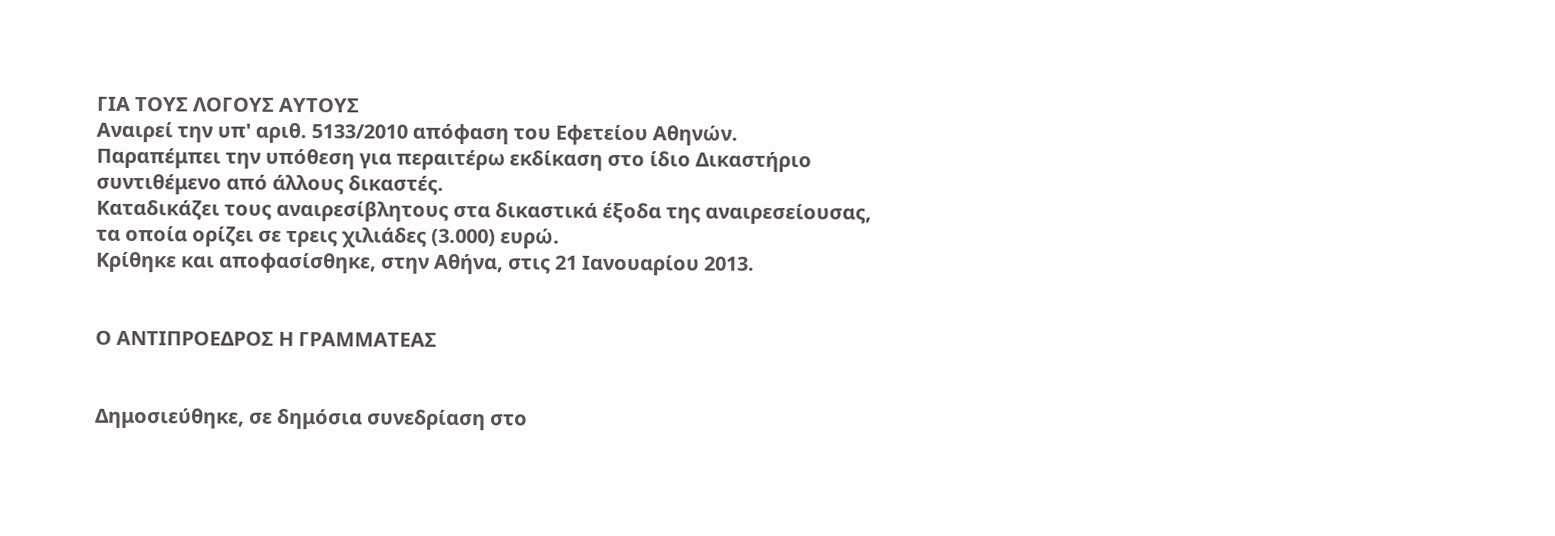ΓΙΑ ΤΟΥΣ ΛΟΓΟΥΣ ΑΥΤΟΥΣ
Αναιρεί την υπ' αριθ. 5133/2010 απόφαση του Εφετείου Αθηνών.
Παραπέμπει την υπόθεση για περαιτέρω εκδίκαση στο ίδιο Δικαστήριο συντιθέμενο από άλλους δικαστές.
Καταδικάζει τους αναιρεσίβλητους στα δικαστικά έξοδα της αναιρεσείουσας, τα οποία ορίζει σε τρεις χιλιάδες (3.000) ευρώ.
Κρίθηκε και αποφασίσθηκε, στην Αθήνα, στις 21 Ιανουαρίου 2013.


Ο ΑΝΤΙΠΡΟΕΔΡΟΣ Η ΓΡΑΜΜΑΤΕΑΣ


Δημοσιεύθηκε, σε δημόσια συνεδρίαση στο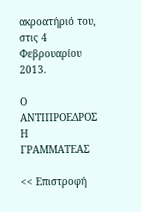ακροατήριό του, στις 4 Φεβρουαρίου 2013.

Ο ΑΝΤΙΠΡΟΕΔΡΟΣ Η ΓΡΑΜΜΑΤΕΑΣ

<< Επιστροφή